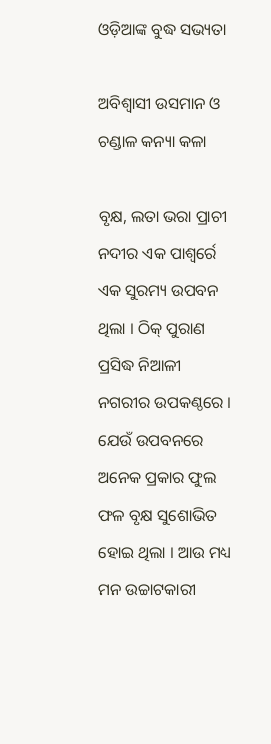ଓଡ଼ିଆଙ୍କ ବୁଦ୍ଧ ସଭ୍ୟତା

ଅବିଶ୍ୱାସୀ ଉସମାନ ଓ ଚଣ୍ଡାଳ କନ୍ୟା କଳା

ବୃକ୍ଷ, ଲତା ଭରା ପ୍ରାଚୀ ନଦୀର ଏକ ପାଶ୍ୱର୍ରେ ଏକ ସୁରମ୍ୟ ଉପବନ ଥିଲା । ଠିକ୍ ପୁରାଣ ପ୍ରସିଦ୍ଧ ନିଆଳୀ ନଗରୀର ଉପକଣ୍ଠରେ । ଯେଉଁ ଉପବନରେ ଅନେକ ପ୍ରକାର ଫୁଲ ଫଳ ବୃକ୍ଷ ସୁଶୋଭିତ ହୋଇ ଥିଲା । ଆଉ ମଧ୍ୟ ମନ ଉଚ୍ଚାଟକାରୀ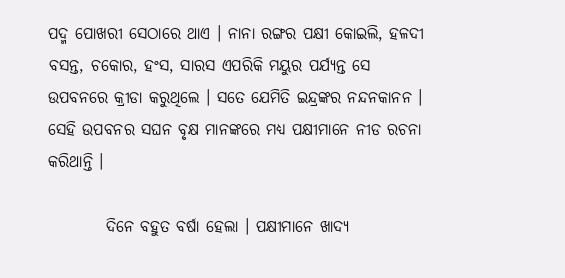ପଦ୍ମ ପୋଖରୀ ସେଠାରେ ଥାଏ । ନାନା ରଙ୍ଗର ପକ୍ଷୀ କୋଇଲି, ହଳଦୀ ବସନ୍ତ, ଚକୋର, ହଂସ, ସାରସ ଏପରିକି ମୟୁର ପର୍ଯ୍ୟନ୍ତ ସେ ଉପବନରେ କ୍ରୀଡା କରୁଥିଲେ । ସତେ ଯେମିତି ଇନ୍ଦ୍ରଙ୍କର ନନ୍ଦନକାନନ । ସେହି ଉପବନର ସଘନ ବୃକ୍ଷ ମାନଙ୍କରେ ମଧ୍ୟ ପକ୍ଷୀମାନେ ନୀଡ ରଚନା କରିଥାନ୍ତି ।

         ଦିନେ ବହୁତ ବର୍ଷା ହେଲା । ପକ୍ଷୀମାନେ ଖାଦ୍ୟ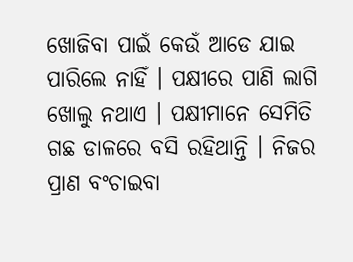ଖୋଜିବା ପାଇଁ କେଉଁ ଆଡେ ଯାଇ ପାରିଲେ ନାହିଁ । ପକ୍ଷୀରେ ପାଣି ଲାଗି ଖୋଲୁ ନଥାଏ । ପକ୍ଷୀମାନେ ସେମିତି ଗଛ ଡାଳରେ ବସି ରହିଥାନ୍ତି । ନିଜର ପ୍ରାଣ ବଂଚାଇବା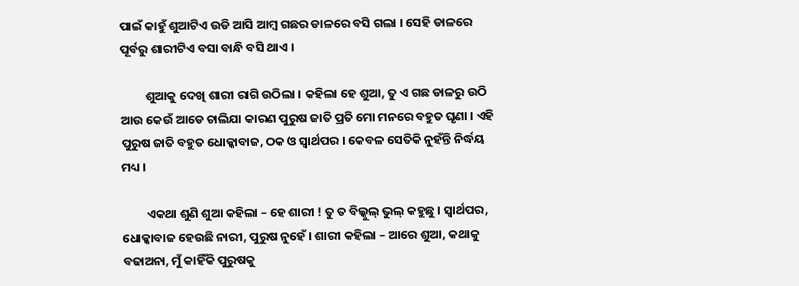ପାଇଁ କାହୁଁ ଶୁଆଟିଏ ଉଡି ଆସି ଆମ୍ବ ଗଛର ଡାଳରେ ବସି ଗଲା । ସେହି ଡାଳରେ ପୂର୍ବରୁ ଶାରୀଟିଏ ବସା ବାନ୍ଧି ବସି ଥାଏ ।

         ଶୁଆକୁ ଦେଖି ଶାରୀ ରାଗି ଉଠିଲା । କହିଲା ହେ ଶୁଆ, ତୁ ଏ ଗଛ ଡାଳରୁ ଉଠି ଆଉ କେଉଁ ଆଡେ ଚାଲିଯା କାରଣ ପୁରୁଷ ଜାତି ପ୍ରତି ମୋ ମନରେ ବହୁତ ଘୃଣା । ଏହି ପୁରୁଷ ଜାତି ବହୁତ ଧୋକ୍କାବାଜ, ଠକ ଓ ସ୍ୱାର୍ଥପର । କେବଳ ସେତିକି ନୁହଁନ୍ତି ନିର୍ଦ୍ଧୟ ମଧ୍ୟ ।

         ଏକଥା ଶୁଣି ଶୁଆ କହିଲା – ହେ ଶାରୀ ! ତୁ ତ ବିଲ୍କୁଲ୍ ଭୁଲ୍ କହୁଛୁ । ସ୍ୱାର୍ଥପର, ଧୋକ୍କାବାଜ ହେଉଛି ନାରୀ, ପୁରୁଷ ନୁହେଁ । ଶାରୀ କହିଲା – ଆରେ ଶୁଆ, କଥାକୁ ବଢାଅନା, ମୁଁ କାହିଁକି ପୁରୁଷକୁ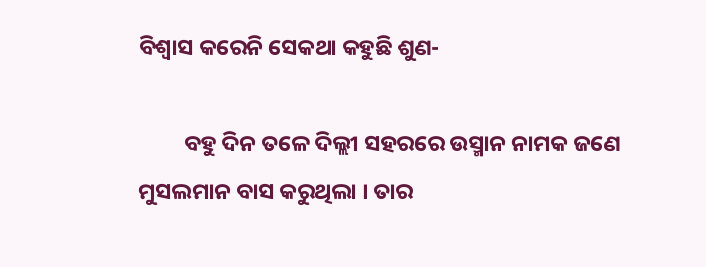ବିଶ୍ୱାସ କରେନି ସେକଥା କହୁଛି ଶୁଣ-

         ବହୁ ଦିନ ତଳେ ଦିଲ୍ଲୀ ସହରରେ ଉସ୍ମାନ ନାମକ ଜଣେ ମୁସଲମାନ ବାସ କରୁଥିଲା । ତାର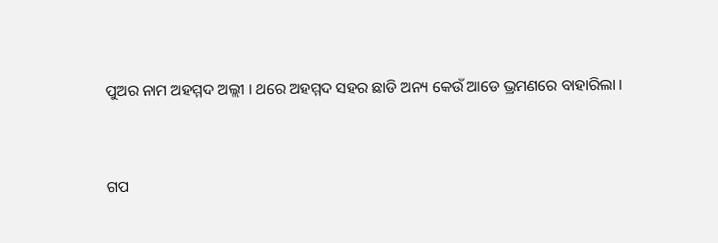ପୁଅର ନାମ ଅହମ୍ମଦ ଅଲ୍ଲୀ । ଥରେ ଅହମ୍ମଦ ସହର ଛାଡି ଅନ୍ୟ କେଉଁ ଆଡେ ଭ୍ରମଣରେ ବାହାରିଲା ।


ଗପ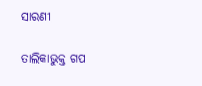ସାରଣୀ

ତାଲିକାଭୁକ୍ତ ଗପ